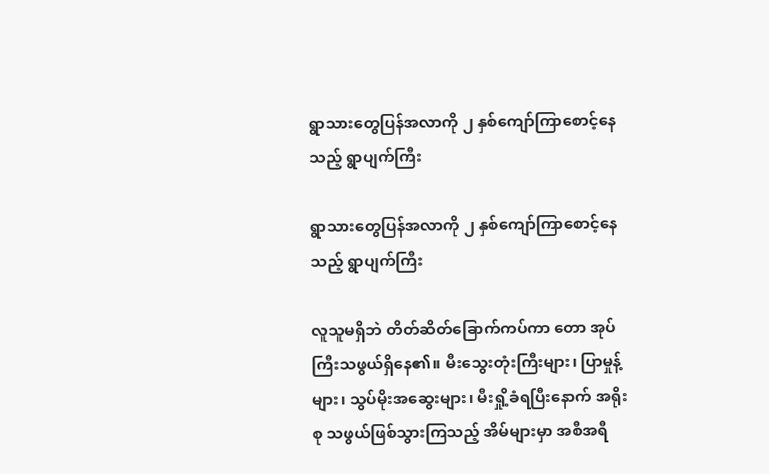ရွာသားတွေပြန်အလာကို ၂ နှစ်ကျော်ကြာစောင့်နေသည့် ရွာပျက်ကြီး

ရွာသားတွေပြန်အလာကို ၂ နှစ်ကျော်ကြာစောင့်နေသည့် ရွာပျက်ကြီး

လူသူမရှိဘဲ တိတ်ဆိတ်ခြောက်ကပ်ကာ တော အုပ်ကြီးသဖွယ်ရှိနေ၏။ မီးသွေးတုံးကြီးများ၊ ပြာမှုန့်များ၊ သွပ်မိုးအဆွေးများ၊ မီးရှို့ခံရပြီးနောက် အရိုးစု သဖွယ်ဖြစ်သွားကြသည့် အိမ်များမှာ အစီအရီ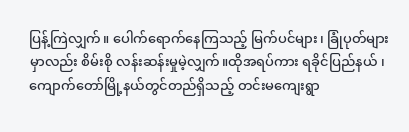ပြန့်ကြဲလျှက်။ ပေါက်ရောက်နေကြသည့် မြက်ပင်များ၊ ခြုံပုတ်များမှာလည်း စိမ်းစို လန်းဆန်းမှုမဲ့လျှက်။ထိုအရပ်ကား ရခိုင်ပြည်နယ် ၊ကျောက်တော်မြို့နယ်တွင်တည်ရှိသည့် တင်းမကျေးရွာ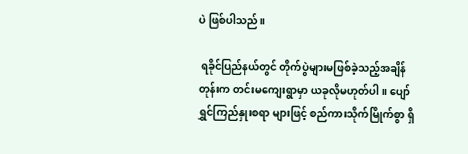ပဲ ဖြစ်ပါသည်။

 ရခိုင်ပြည်နယ်တွင် တိုက်ပွဲများမဖြစ်ခဲ့သည့်အချိန်တုန်းက တင်းမကျေးရွာမှာ ယခုလိုမဟုတ်ပါ။ ပျော်ရွှင်ကြည်နှုးစရာ များဖြင့် စည်ကားသိုက်မြိုက်စွာ ရှိ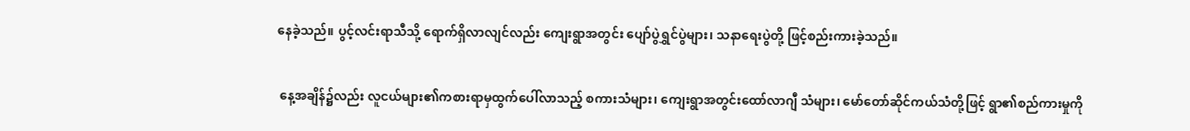နေခဲ့သည်။ ပွင့်လင်းရာသီသို့ ရောက်ရှိလာလျင်လည်း ကျေးရွာအတွင်း ပျော်ပွဲရွှင်ပွဲများ၊ သနာရေးပွဲတို့ ဖြင့်စည်းကားခဲ့သည်။

 နေ့အချိန်၌လည်း လူငယ်များ၏ကစားရာမှထွက်ပေါ်လာသည့် စကားသံများ၊ ကျေးရွာအတွင်းထော်လာဂျီ သံများ၊ မော်တော်ဆိုင်ကယ်သံတို့ဖြင့် ရွာ၏စည်ကားမှုကို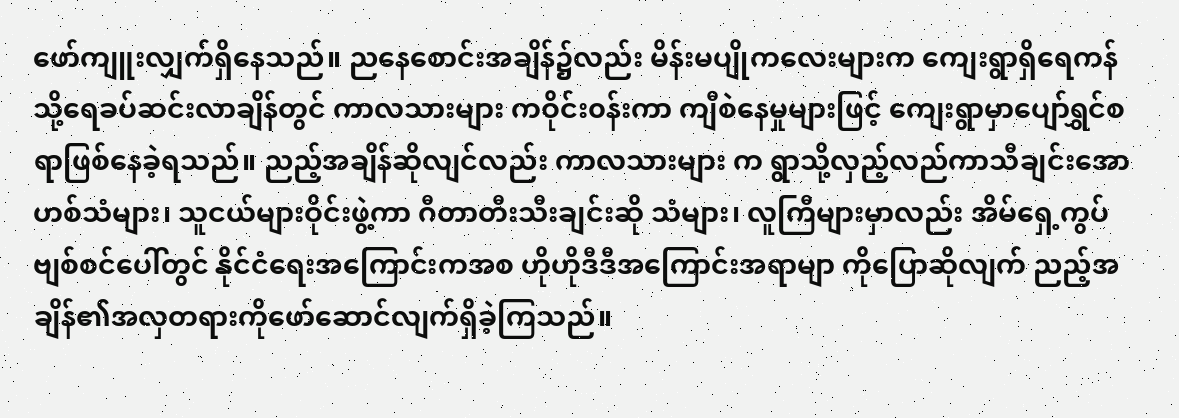ဖော်ကျူးလျှက်ရှိနေသည်။ ညနေစောင်းအချိန်၌လည်း မိန်းမပျိုကလေးများက ကျေးရွာရှိရေကန်သို့ရေခပ်ဆင်းလာချိန်တွင် ကာလသားများ ကဝိုင်း၀န်းကာ ကျီစဲနေမှုများဖြင့် ကျေးရွာမှာပျော်ရွှင်စရာဖြစ်နေခဲ့ရသည်။ ညည့်အချိန်ဆိုလျင်လည်း ကာလသားများ က ရွာသို့လှည့်လည်ကာသီချင်းအောဟစ်သံများ၊ သူငယ်များဝိုင်းဖွဲ့ကာ ဂီတာတီးသီးချင်းဆို သံများ၊ လူကြီများမှာလည်း အိမ်ရှေ့ကွပ်ဗျစ်စင်ပေါ်တွင် နိုင်ငံရေးအကြောင်းကအစ ဟိုဟိုဒီဒီအကြောင်းအရာမျာ ကိုပြောဆိုလျက် ညည့်အချိန်၏အလှတရားကိုဖော်ဆောင်လျက်ရှိခဲ့ကြသည်။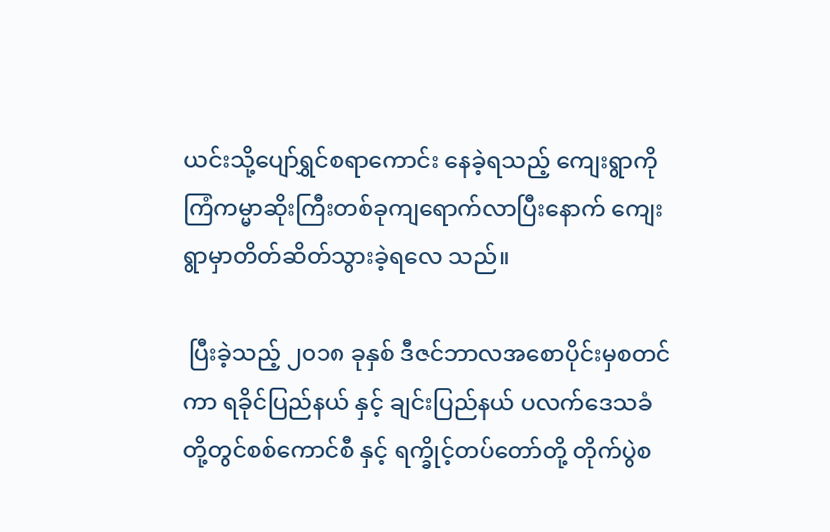ယင်းသို့ပျော်ရွှင်စရာကောင်း နေခဲ့ရသည့် ကျေးရွာကို ကြံကမ္မာဆိုးကြီးတစ်ခုကျရောက်လာပြီးနောက် ကျေးရွာမှာတိတ်ဆိတ်သွားခဲ့ရလေ သည်။

 ပြီးခဲ့သည့် ၂၀၁၈ ခုနှစ် ဒီဇင်ဘာလအစောပိုင်းမှစတင်ကာ ရခိုင်ပြည်နယ် နှင့် ချင်းပြည်နယ် ပလက်ဒေသခံတို့တွင်စစ်‌ကောင်စီ နှင့် ရက္ခိုင့်တပ်တော်တို့ တိုက်ပွဲစ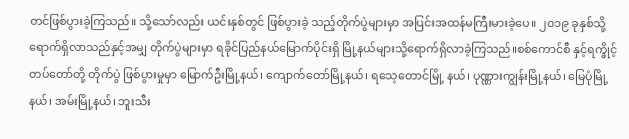တင်ဖြစ်ပွားခဲ့ကြသည်။ သို့သော်လည်း ယင်းနှစ်တွင် ဖြစ်ပွားခဲ့ သည့်တိုက်ပွဲများမှာ အပြင်းအထန်မကြီးမားခဲ့ပေ။ ၂၀၁၉ ခုနှစ်သို့ရောက်ရှိလာသည်နှင့်အမျှ တိုက်ပွဲများမှာ ရခိုင်ပြည်နယ်မြောက်ပိုင်းရှိ မြို့နယ်များသို့ရောက်ရှိလာခဲ့ကြသည်။စစ်ကောင်စီ နှင့်ရက္ခိုင့်တပ်တော်တို့ တိုက်ပွဲ ဖြစ်ပွားမှုမှာ ‌မြောက်ဦးမြို့နယ်၊ ကျောက်တော်မြို့နယ်၊ ရသေ့‌တောင်မြို့ နယ်၊ ပုဏ္ဏားကျွန်းမြို့နယ်၊ မြေပုံမြို့နယ်၊ အမ်းမြို့နယ်၊ ဘူးသီး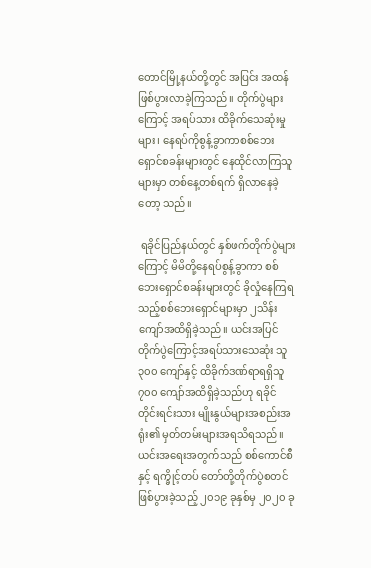တောင်မြို့နယ်တို့တွင် အပြင်း အထန်ဖြစ်ပွားလာခဲ့ကြသည်။ တိုက်ပွဲများကြောင့် အရပ်သား ထိခိုက်သေဆုံးမှုများ၊ နေရပ်ကိုစွန့်ခွာကာစစ်ဘေးရှောင်စခန်းများတွင် နေထိုင်လာကြသူများမှာ တစ်နေ့တစ်ရက် ရှိလာနေခဲ့တော့ သည်။

 ရခိုင်ပြည်နယ်တွင် နှစ်ဖက်တိုက်ပွဲများကြောင့် မိမိတို့နေရပ်စွန့်ခွာကာ စစ်ဘေးရှောင်စခန်းများတွင် ခိုလှုံနေကြရ သည့်စစ်ဘေးရှောင်များမှာ ၂သိန်းကျော်အထိရှိခဲ့သည်။ ယင်းအပြင် တိုက်ပွဲကြောင့်အရပ်သားသေဆုံး သူ ၃၀၀ ကျော်နှင့် ထိခိုက်ဒဏ်ရာရရှိသူ ၇၀၀ ကျော်အထိရှိခဲ့သည်ဟု ရခိုင်တိုင်းရင်းသား မျိုးနွယ်များအစည်းအရုံး၏ မှတ်တမ်းများအရသိရသည်။ယင်းအရေးအတွက်သည် စစ်ကောင်စီ  နှင့် ရက္ခိုင့်တပ် တော်တို့တိုက်ပွဲစတင်ဖြစ်ပွားခဲ့သည့် ၂၀၁၉ ခုနှစ်မှ ၂၀၂၀ ခု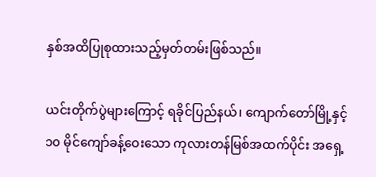နှစ်အထိပြုစုထားသည့်မှတ်တမ်းဖြစ်သည်။

ယင်းတိုက်ပွဲများကြောင့် ရခိုင်ပြည်နယ်၊ ကျောက်တော်မြို့နှင့် ၁၀ မိုင်ကျော်ခန့်ဝေးသော ကုလားတန်မြစ်အထက်ပိုင်း အရှေ့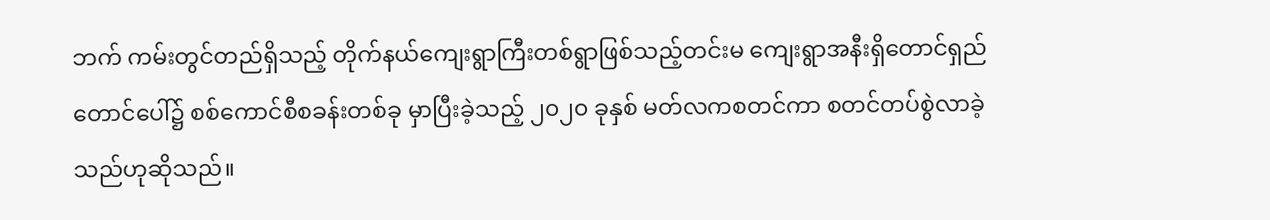ဘက် ကမ်းတွင်တည်ရှိသည့် တိုက်နယ်ကျေးရွာကြီးတစ်ရွာဖြစ်သည့်တင်းမ ကျေးရွာအနီးရှိတောင်ရှည်တောင်ပေါ်၌ စစ်ကောင်စီစခန်းတစ်ခု မှာပြီးခဲ့သည့် ၂၀၂၀ ခုနှစ် မတ်လကစတင်ကာ စတင်တပ်စွဲလာခဲ့သည်ဟုဆိုသည်။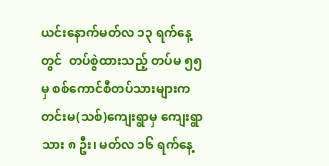ယင်းနောက်မတ်လ ၁၃ ရက်နေ့တွင်  တပ်စွဲထားသည့် တပ်မ ၅၅ မှ စစ်ကောင်စီတပ်သားများက တင်းမ(သစ်)ကျေးရွာမှ ကျေးရွာသား ၈ ဦး၊ မတ်လ ၁၆ ရက်နေ့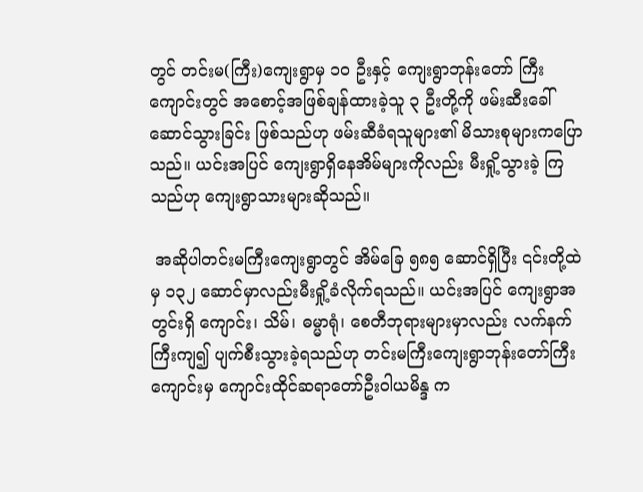တွင် တင်းမ(ကြီး)ကျေးရွာမှ ၁၀ ဦးနှင့် ကျေးရွာဘုန်းတော် ကြီးကျောင်းတွင် အစောင့်အဖြစ်ချန်ထားခဲ့သူ ၃ ဦးတို့ကို ဖမ်းဆီးခေါ် ဆောင်သွားခြင်း ဖြစ်သည်ဟု ဖမ်းဆီခံရသူများ၏ မိသားစုများကပြောသည်။ ယင်းအပြင် ကျေးရွာရှိနေအိမ်များကိုလည်း မီးရှို့သွားခဲ့ ကြသည်ဟု ကျေးရွာသားများဆိုသည်။

 အဆိုပါတင်းမကြီးကျေးရွာတွင် အိမ်ခြေ ၅၈၅ ဆောင်ရှိပြီး ၎င်းတို့ထဲမှ ၁၃၂ ဆောင်မှာလည်းမီးရှို့ခံလိုက်ရသည်။ ယင်းအပြင် ကျေးရွာအတွင်းရှိ ကျောင်း၊ သိမ်၊ ဓမ္မာရုံ၊ စေတီဘုရားများမှာလည်း လက်နက်ကြီးကျ၍ ပျက်စီးသွားခဲ့ရသည်ဟု တင်းမကြီးကျေးရွာဘုန်းတော်ကြီးကျောင်းမှ ကျောင်းထိုင်ဆရာတော်ဦးဝါယမိန္ဒ က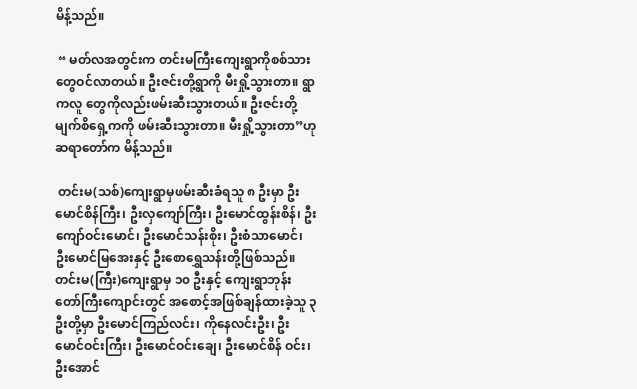မိန့်သည်။

 “ မတ်လအတွင်းက တင်းမကြီးကျေးရွာကိုစစ်သားတွေဝင်လာတယ်။ ဦးဇင်းတို့ရွာကို မီးရှို့သွားတာ။ ရွာကလူ တွေကိုလည်းဖမ်းဆီးသွားတယ်။ ဦးဇင်းတို့မျက်စိရှေ့ကကို ဖမ်းဆီးသွားတာ။ မီးရှို့သွားတာ”ဟုဆရာတော်က မိန့်သည်။

 တင်းမ(သစ်)ကျေးရွာမှဖမ်းဆီးခံရသူ ၈ ဦးမှာ ဦးမောင်စိန်ကြီး၊ ဦးလှကျော်ကြီး၊ ဦးမောင်ထွန်းစိန်၊ ဦးကျော်ဝင်းမောင်၊ ဦးမောင်သန်းစိုး၊ ဦးစံသာမောင်၊ ဦးမောင်မြအေးနှင့် ဦးစောရွှေသန်းတို့ဖြစ်သည်။ တင်းမ(ကြီး)ကျေးရွာမှ ၁၀ ဦးနှင့် ကျေးရွာဘုန်းတော်ကြီးကျောင်းတွင် အစောင့်အဖြစ်ချန်ထားခဲ့သူ ၃ ဦးတို့မှာ ဦးမောင်ကြည်လင်း၊ ကိုနေလင်းဦး၊ ဦးမောင်ဝင်းကြီး၊ ဦးမောင်ဝင်းချေ၊ ဦးမောင်စိန် ဝင်း၊ ဦးအောင်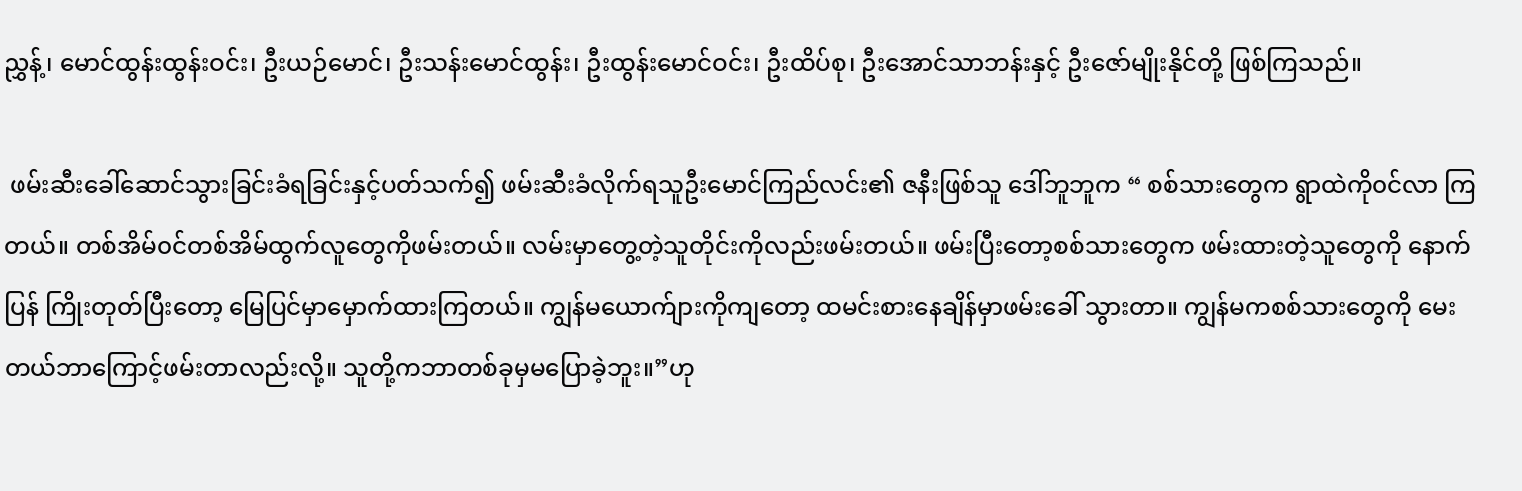ညွှန့်၊ မောင်ထွန်းထွန်းဝင်း၊ ဦးယဉ်မောင်၊ ဦးသန်းမောင်ထွန်း၊ ဦးထွန်းမောင်ဝင်း၊ ဦးထိပ်စု၊ ဦးအောင်သာဘန်းနှင့် ဦးဇော်မျိုးနိုင်တို့ ဖြစ်ကြသည်။

 ဖမ်းဆီးခေါ်ဆောင်သွားခြင်းခံရခြင်းနှင့်ပတ်သက်၍ ဖမ်းဆီးခံလိုက်ရသူဦးမောင်ကြည်လင်း၏ ဇနီးဖြစ်သူ ဒေါ်ဘူဘူက “ စစ်သားတွေက ရွာထဲကို၀င်လာ ကြတယ်။ တစ်အိမ်၀င်တစ်အိမ်ထွက်လူတွေကိုဖမ်းတယ်။ လမ်းမှာတွေ့တဲ့သူတိုင်းကိုလည်းဖမ်းတယ်။ ဖမ်းပြီးတော့စစ်သားတွေက ဖမ်းထားတဲ့သူတွေကို နောက်ပြန် ကြိုးတုတ်ပြီးတော့ မြေပြင်မှာမှောက်ထားကြတယ်။ ကျွန်မယောက်ျားကိုကျတော့ ထမင်းစားနေချိန်မှာဖမ်းခေါ် သွားတာ။ ကျွန်မကစစ်သားတွေကို မေးတယ်ဘာကြောင့်ဖမ်းတာလည်းလို့။ သူတို့ကဘာတစ်ခုမှမပြောခဲ့ဘူး။”ဟု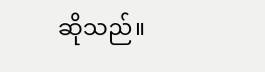ဆိုသည်။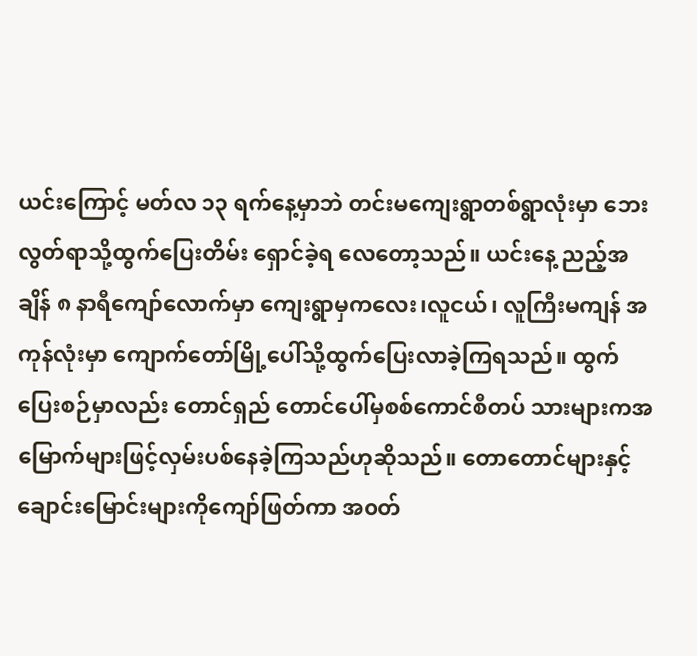ယင်းကြောင့် မတ်လ ၁၃ ရက်နေ့မှာဘဲ တင်းမကျေးရွာတစ်ရွာလုံးမှာ ဘေးလွတ်ရာသို့ထွက်ပြေးတိမ်း ရှောင်ခဲ့ရ လေတော့သည်။ ယင်းနေ့ ညည့်အချိန် ၈ နာရီကျော်လောက်မှာ ကျေးရွာမှကလေး၊လူငယ်၊ လူကြီးမကျန် အကုန်လုံးမှာ ကျောက်တော်မြို့ပေါ်သို့ထွက်ပြေးလာခဲ့ကြရသည်။ ထွက်ပြေးစဉ်မှာလည်း တောင်ရှည် တောင်ပေါ်မှစစ်ကောင်စီတပ် သားများကအမြောက်များဖြင့်လှမ်းပစ်နေခဲ့ကြသည်ဟုဆိုသည်။ တောတောင်များနှင့် ချောင်းမြောင်းများကိုကျော်ဖြတ်ကာ အ၀တ်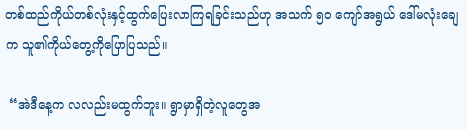တစ်ထည်ကိုယ်တစ်လုံးနှင့်ထွက်ပြေးလာကြရခြင်းသည်ဟု အသက် ၅၀ ကျော်အရွယ် ဒေါ်မလုံးချေက သူ၏ကိုယ်တွေ့ကိုပြောပြသည်။

 “အဲဒီနေ့က လလည်းမထွက်ဘူး။ ရွာမှာရှိတဲ့လူတွေအ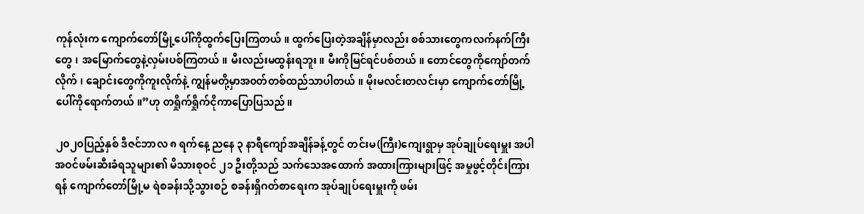ကုန်လုံးက ကျောက်တော်မြို့ပေါ်ကိုထွက်ပြေးကြတယ်။ ထွက်ပြေးတဲ့အချိန်မှာလည်း စစ်သားတွေကလက်နက်ကြီးတွေ၊ အမြောက်တွေနဲ့လှမ်းပစ်ကြတယ်။ မီးလည်းမထွန်းရဘူး။ မီးကိုမြင်ရင်ပစ်တယ်။ တောင်တွေကိုကျော်တက်လိုက်၊ ချောင်းတွေကိုကူးလိုက်နဲ့ ကျွန်မတို့မှာအ၀တ်တစ်ထည်သာပါတယ်။ မိုးမလင်းတလင်းမှာ ကျောက်တော်မြို့ပေါ်ကိုရောက်တယ်။”ဟု တရှိုက်ရှိုက်ငိုကာပြောပြသည်။

၂၀၂၀ပြည့်နှစ် ဒီဇင်ဘာလ ၈ ရက်နေ့ ညနေ ၃ နာရီကျော်အချိန်ခန့်တွင် တင်းမ(ကြီး)ကျေးရွာမှ အုပ်ချုပ်ရေးမှူး အပါအဝင်ဖမ်းဆီးခံရသူများ၏ မိသားစုဝင် ၂၁ ဦးတို့သည် သက်သေအထောက် အထားကြားများဖြင့် အမှုဖွင့်တိုင်းကြားရန် ကျောက်တော်မြို့မ ရဲစခန်းသို့သွားစဉ် စခန်းရှိဂတ်စာရေးက အုပ်ချုပ်ရေးမှူးကို ဖမ်း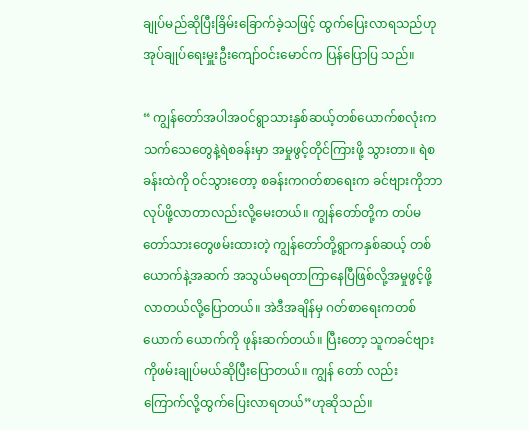ချုပ်မည်ဆိုပြီးခြိမ်းခြောက်ခဲ့သဖြင့် ထွက်ပြေးလာရသည်ဟု အုပ်ချုပ်ရေးမှူးဦးကျော်ဝင်းမောင်က ပြန်ပြောပြ သည်။

“ ကျွန်တော်အပါအဝင်ရွာသားနှစ်ဆယ့်တစ်ယောက်စလုံးက သက်သေတွေနဲ့ရဲစခန်းမှာ အမှုဖွင့်တိုင်ကြားဖို့ သွားတာ။ ရဲစခန်းထဲကို ဝင်သွားတော့ စခန်းကဂတ်စာရေးက ခင်ဗျားကိုဘာလုပ်ဖို့လာတာလည်းလို့မေးတယ်။ ကျွန်တော်တို့က တပ်မတော်သားတွေဖမ်းထားတဲ့ ကျွန်တော်တို့ရွာကနှစ်ဆယ့် တစ်ယောက်နဲ့အဆက် အသွယ်မရတာကြာနေပြီဖြစ်လို့အမှုဖွင့်ဖို့လာတယ်လို့ပြောတယ်။ အဲဒီအချိန်မှ ဂတ်စာရေးကတစ်ယောက် ယောက်ကို ဖုန်းဆက်တယ်။ ပြီးတော့ သူကခင်ဗျားကိုဖမ်းချုပ်မယ်ဆိုပြီးပြောတယ်။ ကျွန် တော် လည်း ကြောက်လို့ထွက်ပြေးလာရတယ်”ဟုဆိုသည်။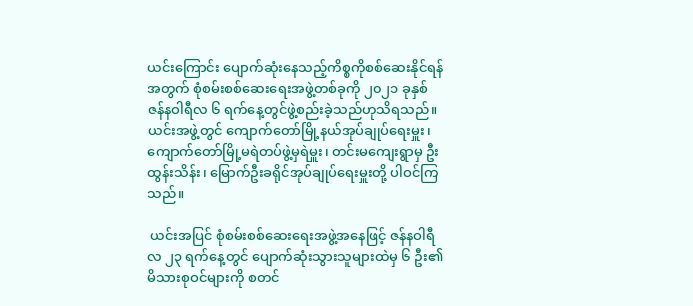ယင်းကြောင်း ပျောက်ဆုံးနေသည့်ကိစ္စကိုစစ်ဆေးနိုင်ရန်အတွက် စုံစမ်းစစ်ဆေးရေးအဖွဲ့တစ်ခုကို ၂၀၂၁ ခုနှစ် ဇန်နဝါရီလ ၆ ရက်နေ့တွင်ဖွဲ့စည်းခဲ့သည်ဟုသိရသည်။ယင်းအဖွဲ့တွင် ကျောက်တော်မြို့နယ်အုပ်ချုပ်ရေးမှူး၊ ကျောက်တော်မြို့မရဲတပ်ဖွဲ့မှရဲမှူး၊ တင်းမကျေးရွာမှ ဦးထွန်းသိန်း၊ မြောက်ဦးခရိုင်အုပ်ချုပ်ရေးမှူးတို့ ပါဝင်ကြသည်။

 ယင်းအပြင် စုံစမ်းစစ်ဆေးရေးအဖွဲ့အနေဖြင့် ဇန်နဝါရီလ ၂၃ ရက်နေ့တွင် ပျောက်ဆုံးသွားသူများထဲမှ ၆ ဦး၏ မိသားစုဝင်များကို စတင်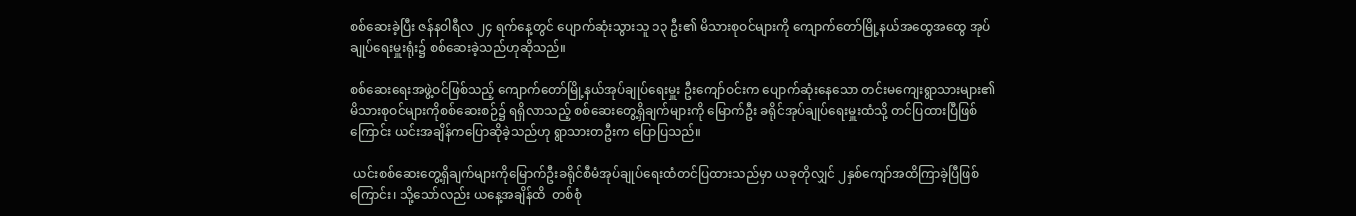စစ်ဆေးခဲ့ပြီး ဇန်နဝါရီလ ၂၄ ရက်နေ့တွင် ပျောက်ဆုံးသွားသူ ၁၃ ဦး၏ မိသားစုဝင်များကို ကျောက်တော်မြို့နယ်အထွေအထွေ အုပ်ချုပ်ရေးမှူးရုံး၌ စစ်ဆေးခဲ့သည်ဟုဆိုသည်။

စစ်ဆေးရေးအဖွဲ့ဝင်ဖြစ်သည့် ကျောက်တော်မြို့နယ်အုပ်ချုပ်ရေးမှူး ဦးကျော်ဝင်းက ပျောက်ဆုံးနေသော တင်းမကျေးရွာသားများ၏ မိသားစုဝင်များကိုစစ်ဆေးစဉ်၌ ရရှိလာသည့် စစ်ဆေးတွေ့ရှိချက်များကို မြောက်ဦး ခရိုင်အုပ်ချုပ်ရေးမှူးထံသို့ တင်ပြထားပြီဖြစ်ကြောင်း ယင်းအချိန်ကပြောဆိုခဲ့သည်ဟု ရွာသားတဦးက ပြောပြသည်။

 ယင်းစစ်ဆေးတွေ့ရှိချက်များကိုမြောက်ဦးခရိုင်စီမံအုပ်ချုပ်ရေးထံတင်ပြထားသည်မှာ ယခုတိုလျှင် ၂နှစ်ကျော်အထိကြာခဲ့ပြီဖြစ်ကြောင်း၊ သို့သော်လည်း ယနေ့အချိန်ထိ  တစ်စုံ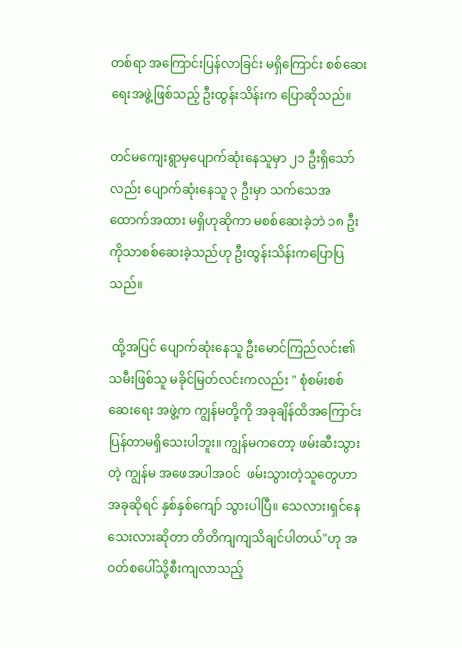တစ်ရာ အကြောင်းပြန်လာခြင်း မရှိကြောင်း စစ်ဆေးရေးအဖွဲ့ဖြစ်သည့် ဦးထွန်းသိန်းက ပြောဆိုသည်။

တင်မကျေးရွာမှပျောက်ဆုံးနေသူမှာ ၂၁ ဦးရှိသော်လည်း ပျောက်ဆုံးနေသူ ၃ ဦးမှာ သက်သေအထောက်အထား မရှိဟုဆိုကာ မစစ်ဆေးခဲ့ဘဲ ၁၈ ဦးကိုသာစစ်ဆေးခဲ့သည်ဟု ဦးထွန်းသိန်းကပြောပြသည်။

 ထို့အပြင် ပျောက်ဆုံးနေသူ ဦးမောင်ကြည်လင်း၏ သမီးဖြစ်သူ မခိုင်မြတ်လင်းကလည်း " စုံစမ်းစစ်ဆေးရေး အဖွဲ့က ကျွန်မတို့ကို အခုချိန်ထိအကြောင်းပြန်တာမရှိသေးပါဘူး။ ကျွန်မကတော့ ဖမ်းဆီးသွားတဲ့ ကျွန်မ အဖေအပါအဝင်  ဖမ်းသွားတဲ့သူတွေဟာ အခုဆိုရင် နှစ်နှစ်ကျော် သွားပါပြီ။ သေလား၊ရှင်နေသေးလားဆိုတာ တိတိကျကျသိချင်ပါတယ်"ဟု အဝတ်စပေါ်သို့စီးကျလာသည့်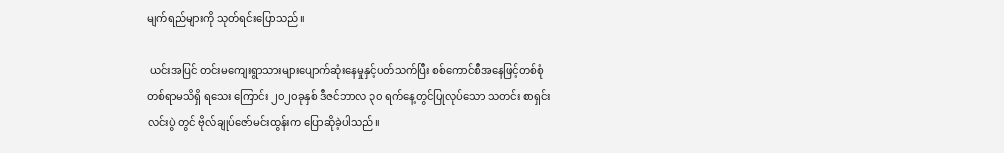မျက်ရည်များကို သုတ်ရင်းပြောသည်။

 ယင်းအပြင် တင်းမကျေးရွာသားများပျောက်ဆုံးနေမှုနှင့်ပတ်သက်ပြီး စစ်ကောင်စီအနေဖြင့်တစ်စုံတစ်ရာမသိရှိ ရသေး ကြောင်း ၂၀၂၀ခုနှစ် ဒီဇင်ဘာလ ၃၀ ရက်နေ့တွင်ပြုလုပ်သော သတင်း စာရှင်းလင်းပွဲ တွင် ဗိုလ်ချုပ်ဇော်မင်းထွန်းက ပြောဆိုခဲ့ပါသည်။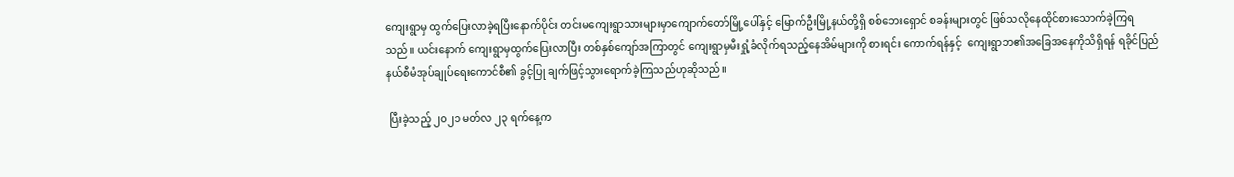ကျေးရွာမှ ထွက်ပြေးလာခဲ့ရပြီးနောက်ပိုင်း တင်းမကျေးရွာသားများမှာကျောက်တော်မြို့ပေါ်နှင့် မြောက်ဦးမြို့နယ်တို့ရှိ စစ်ဘေးရှောင် စခန်းများတွင် ဖြစ်သလိုနေထိုင်စားသောက်ခဲ့ကြရသည်။ ယင်းနောက် ကျေးရွာမှထွက်ပြေးလာပြီး တစ်နှစ်ကျော်အကြာတွင် ကျေးရွာမှမီးရှုံ့ခံလိုက်ရသည့်နေအိမ်များကို စားရင်း ကောက်ရန်နှင့်  ကျေးရွာဘ၏အခြေအနေကိုသိရှိရန် ရခိုင်ပြည်နယ်စီမံအုပ်ချုပ်ရေးကောင်စီ၏ ခွင့်ပြု ချက်ဖြင့်သွားရောက်ခဲ့ကြသည်ဟုဆိုသည်။

 ပြီးခဲ့သည့် ၂၀၂၁ မတ်လ ၂၃ ရက်နေ့က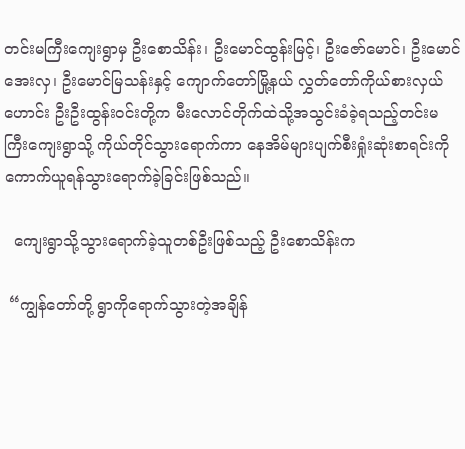တင်းမကြီးကျေးရွာမှ ဦးစောသိန်း၊ ဦးမောင်ထွန်းမြင့်၊ ဦးဇော်မောင်၊ ဦးမောင်အေးလှ၊ ဦးမောင်မြသန်းနှင့် ကျောက်တော်မြို့နယ် လွှတ်တော်ကိုယ်စားလှယ်ဟောင်း ဦးဦးထွန်းဝင်းတို့က မီး‌လောင်တိုက်ထဲသို့အသွင်းခံခဲ့ရသည့်တင်းမကြီးကျေးရွာသို့ ကိုယ်တိုင်သွားရောက်ကာ နေအိမ်များပျက်စီးရှုံးဆုံးစာရင်းကို ကောက်ယူရန်သွားရောက်ခဲ့ခြင်းဖြစ်သည်။

  ကျေးရွာသို့သွားရောက်ခဲ့သူတစ်ဦးဖြစ်သည့် ဦးစောသိန်းက

 “ကျွန်တော်တို့ ရွာကိုရောက်သွားတဲ့အချိန်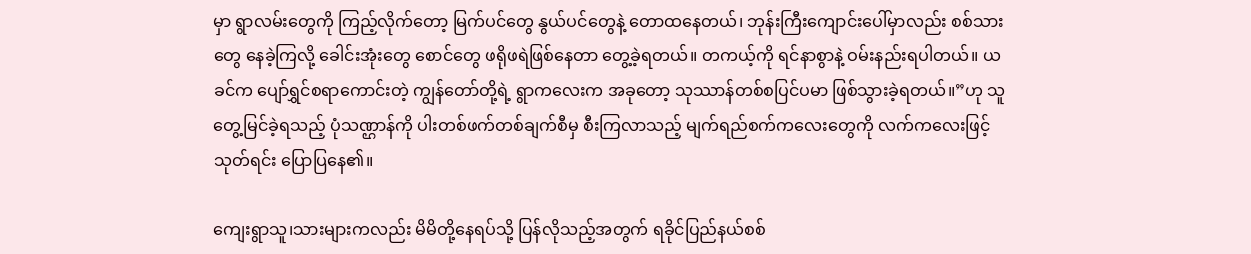မှာ ရွာလမ်းတွေကို ကြည့်လိုက်တော့ မြက်ပင်တွေ နွယ်ပင်တွေနဲ့ တောထနေတယ်၊ ဘုန်းကြီးကျောင်းပေါ်မှာလည်း စစ်သားတွေ နေခဲ့ကြလို့ ခေါင်းအုံးတွေ စောင်တွေ ဖရိုဖရဲဖြစ်နေတာ တွေ့ခဲ့ရတယ်။ တကယ့်ကို ရင်နာစွာနဲ့ ဝမ်းနည်းရပါတယ်။ ယခင်က ပျော်ရွှင်စရာကောင်းတဲ့ ကျွန်တော်တို့ရဲ့ ရွာကလေးက အခုတော့ သုဿာန်တစ်စပြင်ပမာ ဖြစ်သွားခဲ့ရတယ်။”ဟု သူတွေ့မြင်ခဲ့ရသည့် ပုံသဏ္ဌာန်ကို ပါးတစ်ဖက်တစ်ချက်စီမှ စီးကြလာသည့် မျက်ရည်စက်ကလေးတွေကို လက်ကလေးဖြင့်သုတ်ရင်း ပြောပြနေ၏။

ကျေးရွာသူ၊သားများကလည်း မိမိတို့နေရပ်သို့ ပြန်လိုသည့်အတွက် ရခိုင်ပြည်နယ်စစ်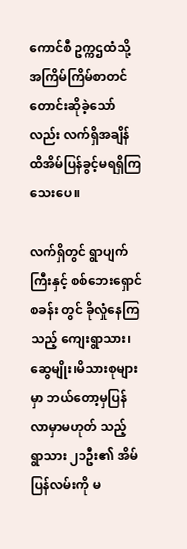ကောင်စီ ဥက္ကဌထံသို့ အကြိမ်ကြိမ်စာတင်တောင်းဆိုခဲ့သော် လည်း လက်ရှိအချိန်ထိအိမ်ပြန်ခွင့်မရရှိကြသေးပေ။

လက်ရှိတွင် ရွာပျက်ကြီးနှင့် စစ်ဘေးရှောင်စခန်း တွင် ‌ခိုလှုံနေကြသည့် ကျေးရွာသား၊ဆွေမျိုး၊မိသားစုများမှာ ဘယ်တော့မှပြန်လာမှာမဟုတ် သည့် ရွာသား ၂၁ဦး၏ အိမ်ပြန်လမ်းကို မ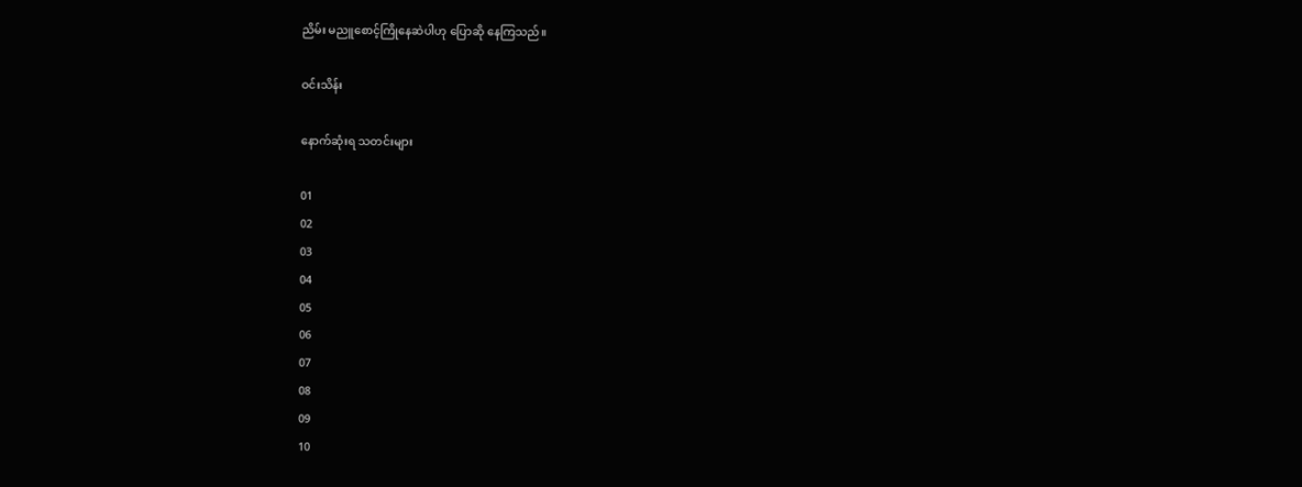ညိမ်း မညူစောင့်ကြိုနေဆဲပါဟု ပြောဆို နေကြသည်။

ဝင်းသိန်း

နောက်ဆုံးရ သတင်းများ

01
02
03
04
05
06
07
08
09
10